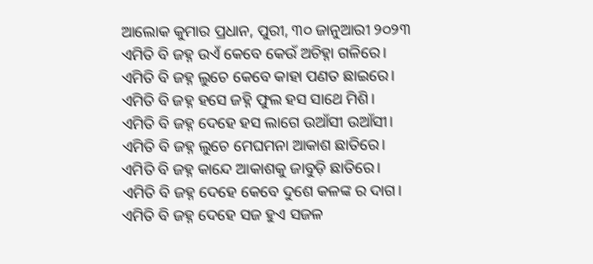ଆଲୋକ କୁମାର ପ୍ରଧାନ, ପୁରୀ, ୩୦ ଜାନୁଆରୀ ୨୦୨୩
ଏମିତି ବି ଜହ୍ନ ଉଏଁ କେବେ କେଉଁ ଅଚିହ୍ନା ଗଳିରେ।
ଏମିତି ବି ଜହ୍ନ ଲୁଚେ କେବେ କାହା ପଣତ ଛାଇରେ।
ଏମିତି ବି ଜହ୍ନ ହସେ ଜହ୍ନି ଫୁଲ ହସ ସାଥେ ମିଶି।
ଏମିତି ବି ଜହ୍ନ ଦେହେ ହସ ଲାଗେ ଉଆଁସୀ ଉଆଁସୀ।
ଏମିତି ବି ଜହ୍ନ ଲୁଚେ ମେଘମନା ଆକାଶ ଛାତିରେ।
ଏମିତି ବି ଜହ୍ନ କାନ୍ଦେ ଆକାଶକୁ ଜାବୁଡ଼ି ଛାତିରେ।
ଏମିତି ବି ଜହ୍ନ ଦେହେ କେବେ ଦୁଶେ କଳଙ୍କ ର ଦାଗ।
ଏମିତି ବି ଜହ୍ନ ଦେହେ ସଜ ହୁଏ ସଜଳ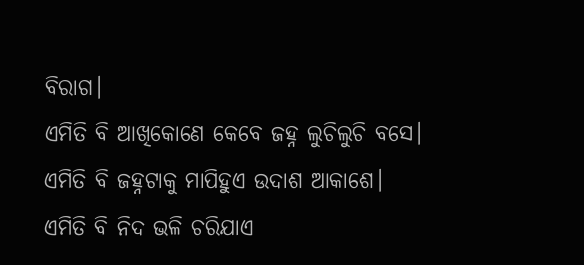ବିରାଗ।
ଏମିତି ବି ଆଖିକୋଣେ କେବେ ଜହ୍ନ ଲୁଚିଲୁଚି ବସେ।
ଏମିତି ବି ଜହ୍ନଟାକୁ ମାପିହୁଏ ଉଦାଶ ଆକାଶେ।
ଏମିତି ବି ନିଦ ଭଳି ଚରିଯାଏ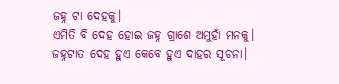ଜହ୍ନ ଟା ଦେହକୁ।
ଏମିତି ବି ଦେହ ହୋଇ ଜହ୍ନ ଗ୍ରାଶେ ଅମୁହାଁ ମନକୁ।
ଜହ୍ନଟାତ ଦେହ ହୁଏ କେବେ ହୁଏ ଦାହର ସୂଚନା।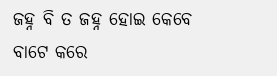ଜହ୍ନ ବି ତ ଜହ୍ନ ହୋଇ କେବେ ବାଟେ କରେ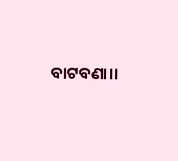ବାଟବଣା।।